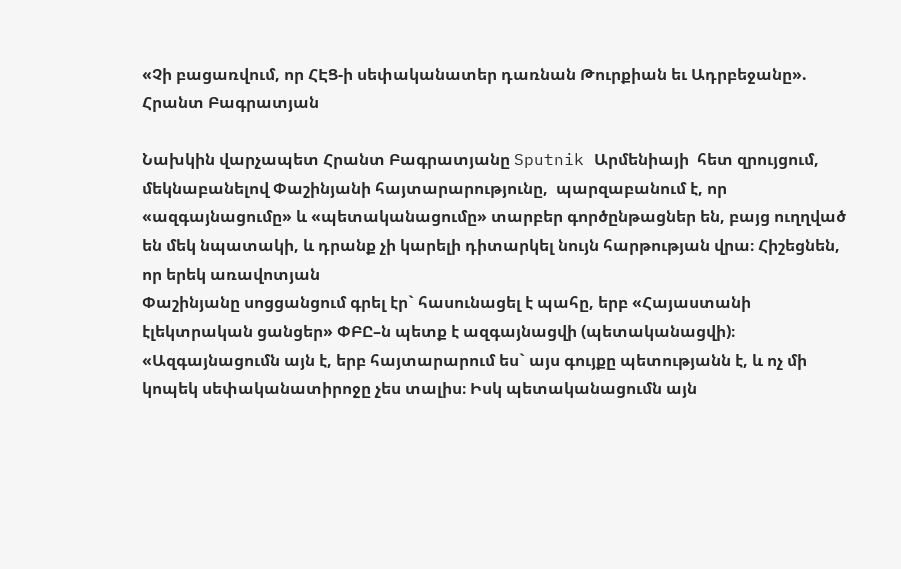«Չի բացառվում, որ ՀԷՑ-ի սեփականատեր դառնան Թուրքիան եւ Ադրբեջանը». Հրանտ Բագրատյան

Նախկին վարչապետ Հրանտ Բագրատյանը Sputnik Արմենիայի  հետ զրույցում, մեկնաբանելով Փաշինյանի հայտարարությունը,  պարզաբանում է, որ «ազգայնացումը» և «պետականացումը» տարբեր գործընթացներ են, բայց ուղղված են մեկ նպատակի, և դրանք չի կարելի դիտարկել նույն հարթության վրա։ Հիշեցնեն, որ երեկ առավոտյան
Փաշինյանը սոցցանցում գրել էր` հասունացել է պահը, երբ «Հայաստանի էլեկտրական ցանցեր» ՓԲԸ–ն պետք է ազգայնացվի (պետականացվի)։
«Ազգայնացումն այն է, երբ հայտարարում ես` այս գույքը պետությանն է, և ոչ մի կոպեկ սեփականատիրոջը չես տալիս։ Իսկ պետականացումն այն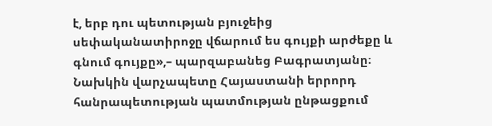է, երբ դու պետության բյուջեից սեփականատիրոջը վճարում ես գույքի արժեքը և գնում գույքը»,– պարզաբանեց Բագրատյանը։
Նախկին վարչապետը Հայաստանի երրորդ հանրապետության պատմության ընթացքում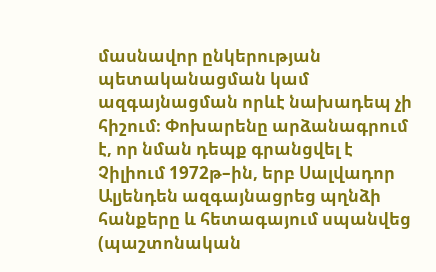մասնավոր ընկերության պետականացման կամ ազգայնացման որևէ նախադեպ չի հիշում։ Փոխարենը արձանագրում է, որ նման դեպք գրանցվել է Չիլիում 1972թ–ին, երբ Սալվադոր Ալյենդեն ազգայնացրեց պղնձի հանքերը և հետագայում սպանվեց (պաշտոնական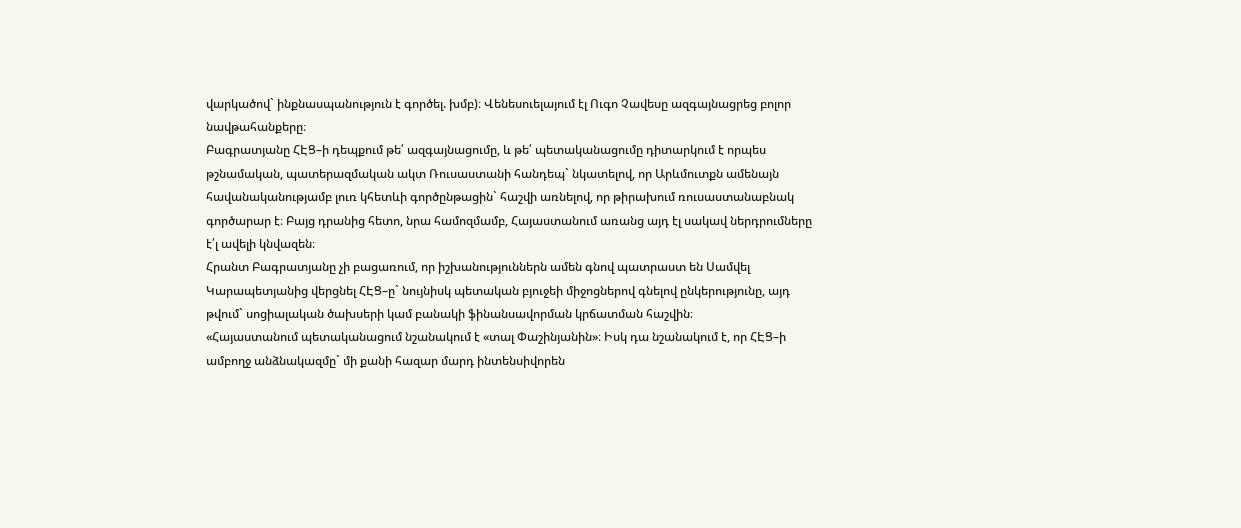վարկածով` ինքնասպանություն է գործել. խմբ)։ Վենեսուելայում էլ Ուգո Չավեսը ազգայնացրեց բոլոր նավթահանքերը։
Բագրատյանը ՀԷՑ–ի դեպքում թե՛ ազգայնացումը, և թե՛ պետականացումը դիտարկում է որպես թշնամական, պատերազմական ակտ Ռուսաստանի հանդեպ` նկատելով, որ Արևմուտքն ամենայն հավանականությամբ լուռ կհետևի գործընթացին` հաշվի առնելով, որ թիրախում ռուսաստանաբնակ գործարար է։ Բայց դրանից հետո, նրա համոզմամբ, Հայաստանում առանց այդ էլ սակավ ներդրումները է՛լ ավելի կնվազեն։
Հրանտ Բագրատյանը չի բացառում, որ իշխանություններն ամեն գնով պատրաստ են Սամվել Կարապետյանից վերցնել ՀԷՑ–ը` նույնիսկ պետական բյուջեի միջոցներով գնելով ընկերությունը, այդ թվում` սոցիալական ծախսերի կամ բանակի ֆինանսավորման կրճատման հաշվին։
«Հայաստանում պետականացում նշանակում է «տալ Փաշինյանին»։ Իսկ դա նշանակում է, որ ՀԷՑ–ի ամբողջ անձնակազմը` մի քանի հազար մարդ ինտենսիվորեն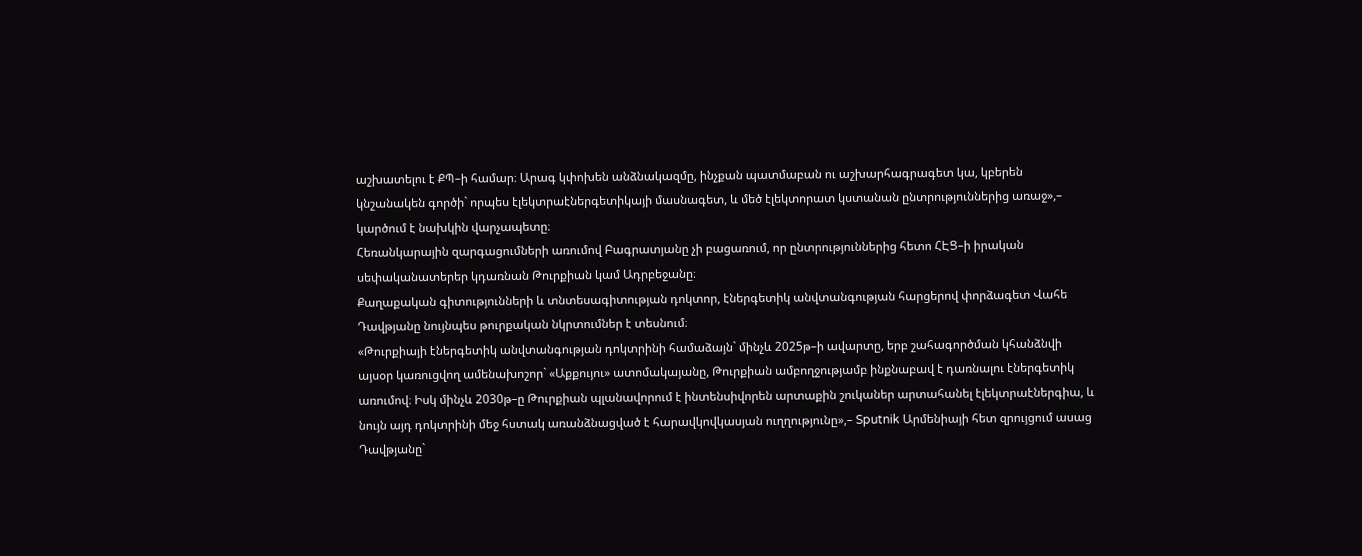աշխատելու է ՔՊ–ի համար։ Արագ կփոխեն անձնակազմը, ինչքան պատմաբան ու աշխարհագրագետ կա, կբերեն կնշանակեն գործի` որպես էլեկտրաէներգետիկայի մասնագետ, և մեծ էլեկտորատ կստանան ընտրություններից առաջ»,– կարծում է նախկին վարչապետը։
Հեռանկարային զարգացումների առումով Բագրատյանը չի բացառում, որ ընտրություններից հետո ՀԷՑ–ի իրական սեփականատերեր կդառնան Թուրքիան կամ Ադրբեջանը։
Քաղաքական գիտությունների և տնտեսագիտության դոկտոր, էներգետիկ անվտանգության հարցերով փորձագետ Վահե Դավթյանը նույնպես թուրքական նկրտումներ է տեսնում։
«Թուրքիայի էներգետիկ անվտանգության դոկտրինի համաձայն` մինչև 2025թ–ի ավարտը, երբ շահագործման կհանձնվի այսօր կառուցվող ամենախոշոր` «Աքքույու» ատոմակայանը, Թուրքիան ամբողջությամբ ինքնաբավ է դառնալու էներգետիկ առումով։ Իսկ մինչև 2030թ–ը Թուրքիան պլանավորում է ինտենսիվորեն արտաքին շուկաներ արտահանել էլեկտրաէներգիա, և նույն այդ դոկտրինի մեջ հստակ առանձնացված է հարավկովկասյան ուղղությունը»,– Sputnik Արմենիայի հետ զրույցում ասաց Դավթյանը`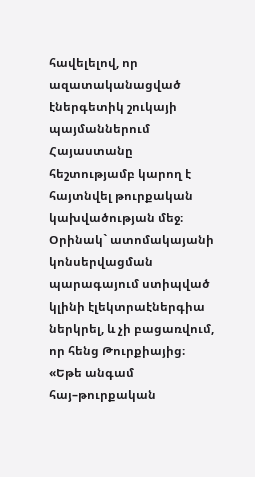հավելելով, որ ազատականացված էներգետիկ շուկայի պայմաններում Հայաստանը հեշտությամբ կարող է հայտնվել թուրքական կախվածության մեջ։
Օրինակ` ատոմակայանի կոնսերվացման պարագայում ստիպված կլինի էլեկտրաէներգիա ներկրել, և չի բացառվում, որ հենց Թուրքիայից։
«Եթե անգամ հայ–թուրքական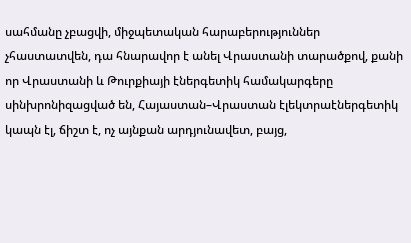սահմանը չբացվի, միջպետական հարաբերություններ չհաստատվեն, դա հնարավոր է անել Վրաստանի տարածքով, քանի որ Վրաստանի և Թուրքիայի էներգետիկ համակարգերը սինխրոնիզացված են, Հայաստան–Վրաստան էլեկտրաէներգետիկ կապն էլ, ճիշտ է, ոչ այնքան արդյունավետ, բայց,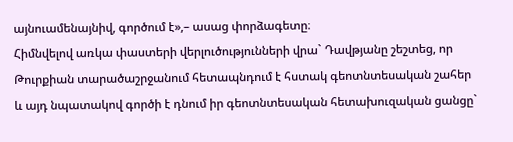այնուամենայնիվ, գործում է»,– ասաց փորձագետը։
Հիմնվելով առկա փաստերի վերլուծությունների վրա` Դավթյանը շեշտեց, որ Թուրքիան տարածաշրջանում հետապնդում է հստակ գեոտնտեսական շահեր և այդ նպատակով գործի է դնում իր գեոտնտեսական հետախուզական ցանցը`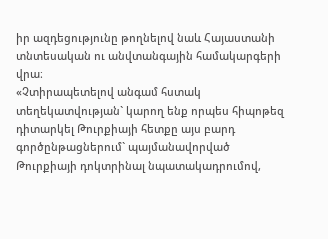իր ազդեցությունը թողնելով նաև Հայաստանի տնտեսական ու անվտանգային համակարգերի վրա։
«Չտիրապետելով անգամ հստակ տեղեկատվության` կարող ենք որպես հիպոթեզ դիտարկել Թուրքիայի հետքը այս բարդ գործընթացներում` պայմանավորված Թուրքիայի դոկտրինալ նպատակադրումով,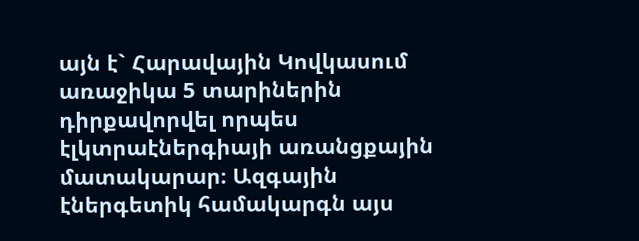այն է` Հարավային Կովկասում առաջիկա 5 տարիներին դիրքավորվել որպես էլկտրաէներգիայի առանցքային մատակարար։ Ազգային էներգետիկ համակարգն այս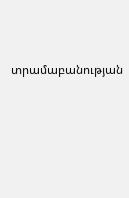տրամաբանության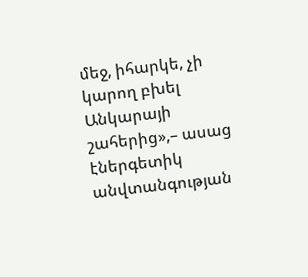մեջ, իհարկե, չի կարող բխել Անկարայի շահերից»,– ասաց էներգետիկ անվտանգության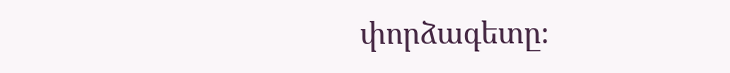փորձագետը։